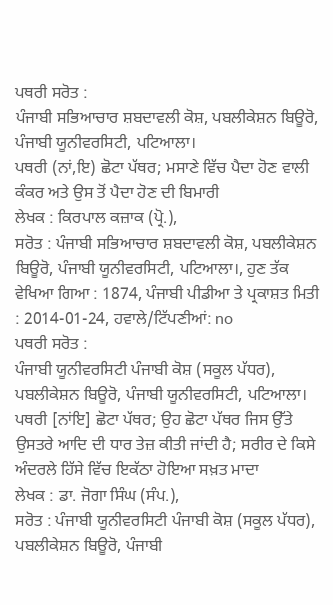ਪਥਰੀ ਸਰੋਤ :
ਪੰਜਾਬੀ ਸਭਿਆਚਾਰ ਸ਼ਬਦਾਵਲੀ ਕੋਸ਼, ਪਬਲੀਕੇਸ਼ਨ ਬਿਊਰੋ, ਪੰਜਾਬੀ ਯੂਨੀਵਰਸਿਟੀ, ਪਟਿਆਲਾ।
ਪਥਰੀ (ਨਾਂ,ਇ) ਛੋਟਾ ਪੱਥਰ; ਮਸਾਣੇ ਵਿੱਚ ਪੈਦਾ ਹੋਣ ਵਾਲੀ ਕੰਕਰ ਅਤੇ ਉਸ ਤੋਂ ਪੈਦਾ ਹੋਣ ਦੀ ਬਿਮਾਰੀ
ਲੇਖਕ : ਕਿਰਪਾਲ ਕਜ਼ਾਕ (ਪ੍ਰੋ.),
ਸਰੋਤ : ਪੰਜਾਬੀ ਸਭਿਆਚਾਰ ਸ਼ਬਦਾਵਲੀ ਕੋਸ਼, ਪਬਲੀਕੇਸ਼ਨ ਬਿਊਰੋ, ਪੰਜਾਬੀ ਯੂਨੀਵਰਸਿਟੀ, ਪਟਿਆਲਾ।, ਹੁਣ ਤੱਕ ਵੇਖਿਆ ਗਿਆ : 1874, ਪੰਜਾਬੀ ਪੀਡੀਆ ਤੇ ਪ੍ਰਕਾਸ਼ਤ ਮਿਤੀ : 2014-01-24, ਹਵਾਲੇ/ਟਿੱਪਣੀਆਂ: no
ਪਥਰੀ ਸਰੋਤ :
ਪੰਜਾਬੀ ਯੂਨੀਵਰਸਿਟੀ ਪੰਜਾਬੀ ਕੋਸ਼ (ਸਕੂਲ ਪੱਧਰ), ਪਬਲੀਕੇਸ਼ਨ ਬਿਊਰੋ, ਪੰਜਾਬੀ ਯੂਨੀਵਰਸਿਟੀ, ਪਟਿਆਲਾ।
ਪਥਰੀ [ਨਾਂਇ] ਛੋਟਾ ਪੱਥਰ; ਉਹ ਛੋਟਾ ਪੱਥਰ ਜਿਸ ਉੱਤੇ ਉਸਤਰੇ ਆਦਿ ਦੀ ਧਾਰ ਤੇਜ਼ ਕੀਤੀ ਜਾਂਦੀ ਹੈ; ਸਰੀਰ ਦੇ ਕਿਸੇ ਅੰਦਰਲੇ ਹਿੱਸੇ ਵਿੱਚ ਇਕੱਠਾ ਹੋਇਆ ਸਖ਼ਤ ਮਾਦਾ
ਲੇਖਕ : ਡਾ. ਜੋਗਾ ਸਿੰਘ (ਸੰਪ.),
ਸਰੋਤ : ਪੰਜਾਬੀ ਯੂਨੀਵਰਸਿਟੀ ਪੰਜਾਬੀ ਕੋਸ਼ (ਸਕੂਲ ਪੱਧਰ), ਪਬਲੀਕੇਸ਼ਨ ਬਿਊਰੋ, ਪੰਜਾਬੀ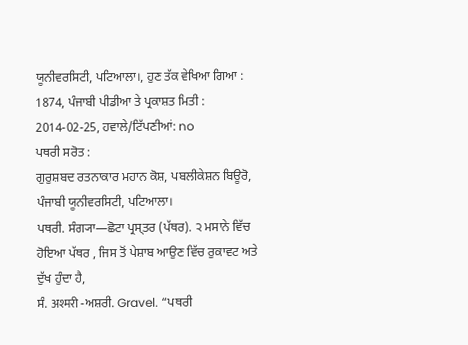ਯੂਨੀਵਰਸਿਟੀ, ਪਟਿਆਲਾ।, ਹੁਣ ਤੱਕ ਵੇਖਿਆ ਗਿਆ : 1874, ਪੰਜਾਬੀ ਪੀਡੀਆ ਤੇ ਪ੍ਰਕਾਸ਼ਤ ਮਿਤੀ : 2014-02-25, ਹਵਾਲੇ/ਟਿੱਪਣੀਆਂ: no
ਪਥਰੀ ਸਰੋਤ :
ਗੁਰੁਸ਼ਬਦ ਰਤਨਾਕਾਰ ਮਹਾਨ ਕੋਸ਼, ਪਬਲੀਕੇਸ਼ਨ ਬਿਊਰੋ, ਪੰਜਾਬੀ ਯੂਨੀਵਰਸਿਟੀ, ਪਟਿਆਲਾ।
ਪਥਰੀ. ਸੰਗ੍ਯਾ—ਛੋਟਾ ਪ੍ਰਸ੍ਤਰ (ਪੱਥਰ). ੨ ਮਸਾਨੇ ਵਿੱਚ ਹੋਇਆ ਪੱਥਰ , ਜਿਸ ਤੋਂ ਪੇਸ਼ਾਬ ਆਉਣ ਵਿੱਚ ਰੁਕਾਵਟ ਅਤੇ ਦੁੱਖ ਹੁੰਦਾ ਹੈ,
ਸੰ. अश्मरी -ਅਸ਼ਰੀ. Gravel. “ਪਥਰੀ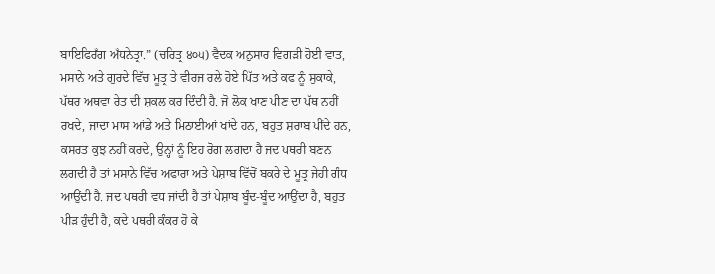ਬਾਇਫਿਰਁਗ ਅਁਧਨੇਤ੍ਰਾ.” (ਚਰਿਤ੍ਰ ੪੦੫) ਵੈਦਕ ਅਨੁਸਾਰ ਵਿਗੜੀ ਹੋਈ ਵਾਤ, ਮਸਾਨੇ ਅਤੇ ਗੁਰਦੇ ਵਿੱਚ ਮੂਤ੍ਰ ਤੇ ਵੀਰਜ ਰਲੇ ਹੋਏ ਪਿੱਤ ਅਤੇ ਕਫ ਨੂੰ ਸੁਕਾਕੇ, ਪੱਥਰ ਅਥਵਾ ਰੇਤ ਦੀ ਸ਼ਕਲ ਕਰ ਦਿੰਦੀ ਹੈ. ਜੋ ਲੋਕ ਖਾਣ ਪੀਣ ਦਾ ਪੱਥ ਨਹੀਂ ਰਖਦੇ, ਜਾਦਾ ਮਾਸ ਆਂਡੇ ਅਤੇ ਮਿਠਾਈਆਂ ਖਾਂਦੇ ਹਨ, ਬਹੁਤ ਸ਼ਰਾਬ ਪੀਂਦੇ ਹਨ, ਕਸਰਤ ਕੁਝ ਨਹੀਂ ਕਰਦੇ, ਉਨ੍ਹਾਂ ਨੂੰ ਇਹ ਰੋਗ ਲਗਦਾ ਹੈ ਜਦ ਪਥਰੀ ਬਣਨ ਲਗਦੀ ਹੈ ਤਾਂ ਮਸਾਨੇ ਵਿੱਚ ਅਫਾਰਾ ਅਤੇ ਪੇਸ਼ਾਬ ਵਿੱਚੋਂ ਬਕਰੇ ਦੇ ਮੂਤ੍ਰ ਜੇਹੀ ਗੰਧ ਆਉਂਦੀ ਹੈ. ਜਦ ਪਥਰੀ ਵਧ ਜਾਂਦੀ ਹੈ ਤਾਂ ਪੇਸ਼ਾਬ ਬੂੰਦ-ਬੂੰਦ ਆਉਂਦਾ ਹੈ, ਬਹੁਤ ਪੀੜ ਹੁੰਦੀ ਹੈ, ਕਦੇ ਪਥਰੀ ਕੰਕਰ ਹੋ ਕੇ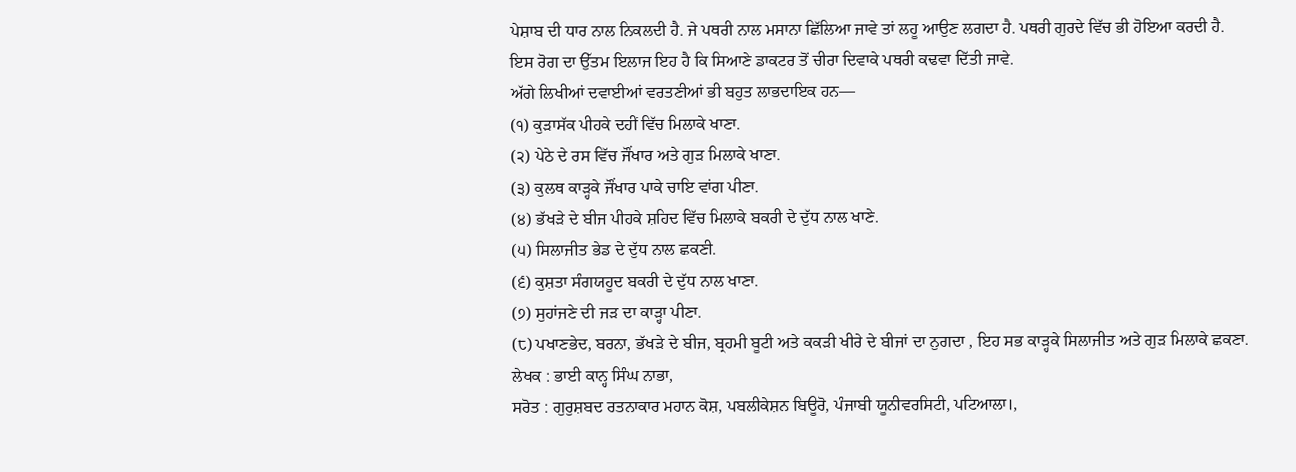ਪੇਸ਼ਾਬ ਦੀ ਧਾਰ ਨਾਲ ਨਿਕਲਦੀ ਹੈ. ਜੇ ਪਥਰੀ ਨਾਲ ਮਸਾਨਾ ਛਿੱਲਿਆ ਜਾਵੇ ਤਾਂ ਲਹੂ ਆਉਣ ਲਗਦਾ ਹੈ. ਪਥਰੀ ਗੁਰਦੇ ਵਿੱਚ ਭੀ ਹੋਇਆ ਕਰਦੀ ਹੈ.
ਇਸ ਰੋਗ ਦਾ ਉੱਤਮ ਇਲਾਜ ਇਹ ਹੈ ਕਿ ਸਿਆਣੇ ਡਾਕਟਰ ਤੋਂ ਚੀਰਾ ਦਿਵਾਕੇ ਪਥਰੀ ਕਢਵਾ ਦਿੱਤੀ ਜਾਵੇ.
ਅੱਗੇ ਲਿਖੀਆਂ ਦਵਾਈਆਂ ਵਰਤਣੀਆਂ ਭੀ ਬਹੁਤ ਲਾਭਦਾਇਕ ਹਨ—
(੧) ਕੁੜਾਸੱਕ ਪੀਹਕੇ ਦਹੀਂ ਵਿੱਚ ਮਿਲਾਕੇ ਖਾਣਾ.
(੨) ਪੇਠੇ ਦੇ ਰਸ ਵਿੱਚ ਜੌਂਖਾਰ ਅਤੇ ਗੁੜ ਮਿਲਾਕੇ ਖਾਣਾ.
(੩) ਕੁਲਥ ਕਾੜ੍ਹਕੇ ਜੌਂਖਾਰ ਪਾਕੇ ਚਾਇ ਵਾਂਗ ਪੀਣਾ.
(੪) ਭੱਖੜੇ ਦੇ ਬੀਜ ਪੀਹਕੇ ਸ਼ਹਿਦ ਵਿੱਚ ਮਿਲਾਕੇ ਬਕਰੀ ਦੇ ਦੁੱਧ ਨਾਲ ਖਾਣੇ.
(੫) ਸਿਲਾਜੀਤ ਭੇਡ ਦੇ ਦੁੱਧ ਨਾਲ ਛਕਣੀ.
(੬) ਕੁਸ਼ਤਾ ਸੰਗਯਹੂਦ ਬਕਰੀ ਦੇ ਦੁੱਧ ਨਾਲ ਖਾਣਾ.
(੭) ਸੁਹਾਂਜਣੇ ਦੀ ਜੜ ਦਾ ਕਾੜ੍ਹਾ ਪੀਣਾ.
(੮) ਪਖਾਣਭੇਦ, ਬਰਨਾ, ਭੱਖੜੇ ਦੇ ਬੀਜ, ਬ੍ਰਹਮੀ ਬੂਟੀ ਅਤੇ ਕਕੜੀ ਖੀਰੇ ਦੇ ਬੀਜਾਂ ਦਾ ਨੁਗਦਾ , ਇਹ ਸਭ ਕਾੜ੍ਹਕੇ ਸਿਲਾਜੀਤ ਅਤੇ ਗੁੜ ਮਿਲਾਕੇ ਛਕਣਾ.
ਲੇਖਕ : ਭਾਈ ਕਾਨ੍ਹ ਸਿੰਘ ਨਾਭਾ,
ਸਰੋਤ : ਗੁਰੁਸ਼ਬਦ ਰਤਨਾਕਾਰ ਮਹਾਨ ਕੋਸ਼, ਪਬਲੀਕੇਸ਼ਨ ਬਿਊਰੋ, ਪੰਜਾਬੀ ਯੂਨੀਵਰਸਿਟੀ, ਪਟਿਆਲਾ।,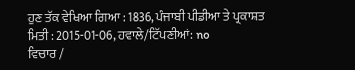ਹੁਣ ਤੱਕ ਵੇਖਿਆ ਗਿਆ : 1836, ਪੰਜਾਬੀ ਪੀਡੀਆ ਤੇ ਪ੍ਰਕਾਸ਼ਤ ਮਿਤੀ : 2015-01-06, ਹਵਾਲੇ/ਟਿੱਪਣੀਆਂ: no
ਵਿਚਾਰ /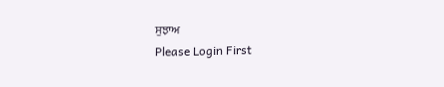ਸੁਝਾਅ
Please Login First